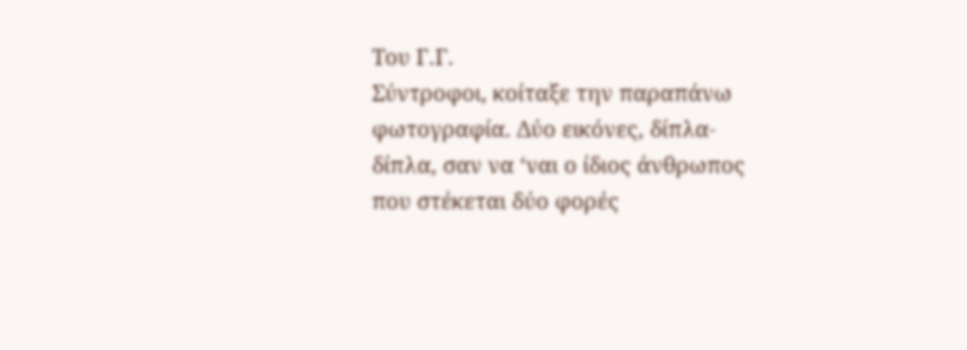Του Γ.Γ.
Σύντροφοι, κοίταξε την παραπάνω φωτογραφία. Δύο εικόνες, δίπλα-δίπλα, σαν να ‘ναι ο ίδιος άνθρωπος που στέκεται δύο φορές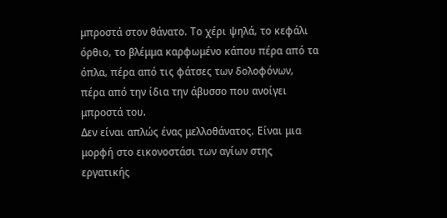μπροστά στον θάνατο. Το χέρι ψηλά, το κεφάλι όρθιο, το βλέμμα καρφωμένο κάπου πέρα από τα όπλα, πέρα από τις φάτσες των δολοφόνων, πέρα από την ίδια την άβυσσο που ανοίγει μπροστά του.
Δεν είναι απλώς ένας μελλοθάνατος. Είναι μια μορφή στο εικονοστάσι των αγίων στης εργατικής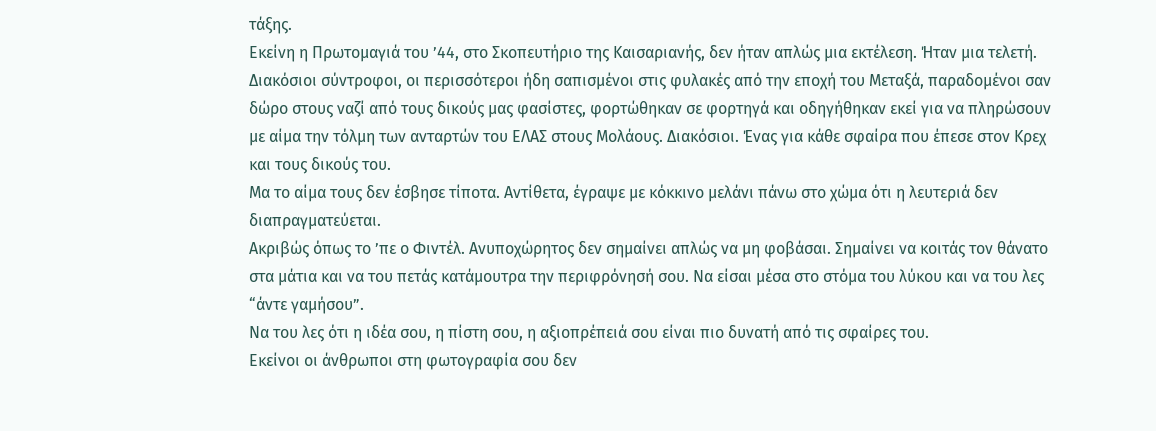τάξης.
Εκείνη η Πρωτομαγιά του ’44, στο Σκοπευτήριο της Καισαριανής, δεν ήταν απλώς μια εκτέλεση. Ήταν μια τελετή. Διακόσιοι σύντροφοι, οι περισσότεροι ήδη σαπισμένοι στις φυλακές από την εποχή του Μεταξά, παραδομένοι σαν δώρο στους ναζί από τους δικούς μας φασίστες, φορτώθηκαν σε φορτηγά και οδηγήθηκαν εκεί για να πληρώσουν με αίμα την τόλμη των ανταρτών του ΕΛΑΣ στους Μολάους. Διακόσιοι. Ένας για κάθε σφαίρα που έπεσε στον Κρεχ και τους δικούς του.
Μα το αίμα τους δεν έσβησε τίποτα. Αντίθετα, έγραψε με κόκκινο μελάνι πάνω στο χώμα ότι η λευτεριά δεν διαπραγματεύεται.
Ακριβώς όπως το ’πε ο Φιντέλ. Ανυποχώρητος δεν σημαίνει απλώς να μη φοβάσαι. Σημαίνει να κοιτάς τον θάνατο στα μάτια και να του πετάς κατάμουτρα την περιφρόνησή σου. Να είσαι μέσα στο στόμα του λύκου και να του λες “άντε γαμήσου”.
Να του λες ότι η ιδέα σου, η πίστη σου, η αξιοπρέπειά σου είναι πιο δυνατή από τις σφαίρες του.
Εκείνοι οι άνθρωποι στη φωτογραφία σου δεν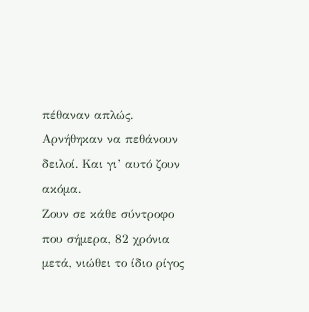πέθαναν απλώς. Αρνήθηκαν να πεθάνουν δειλοί. Και γι’ αυτό ζουν ακόμα.
Ζουν σε κάθε σύντροφο που σήμερα, 82 χρόνια μετά, νιώθει το ίδιο ρίγος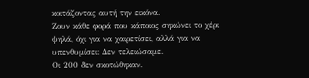κοιτάζοντας αυτή την εικόνα.
Ζουν κάθε φορά που κάποιος σηκώνει το χέρι ψηλά, όχι για να χαιρετίσει, αλλά για να υπενθυμίσει: Δεν τελειώσαμε.
Οι 200 δεν σκοτώθηκαν.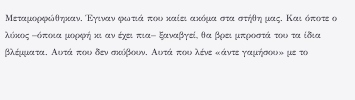Μεταμορφώθηκαν. Έγιναν φωτιά που καίει ακόμα στα στήθη μας. Και όποτε ο λύκος –όποια μορφή κι αν έχει πια– ξαναβγεί, θα βρει μπροστά του τα ίδια βλέμματα. Αυτά που δεν σκύβουν. Αυτά που λένε «άντε γαμήσου» με το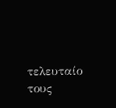τελευταίο τους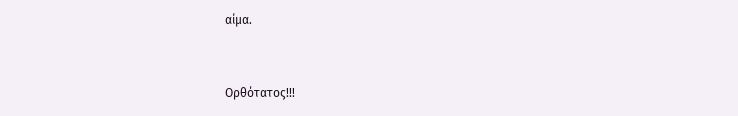αίμα.



Ορθότατος!!!